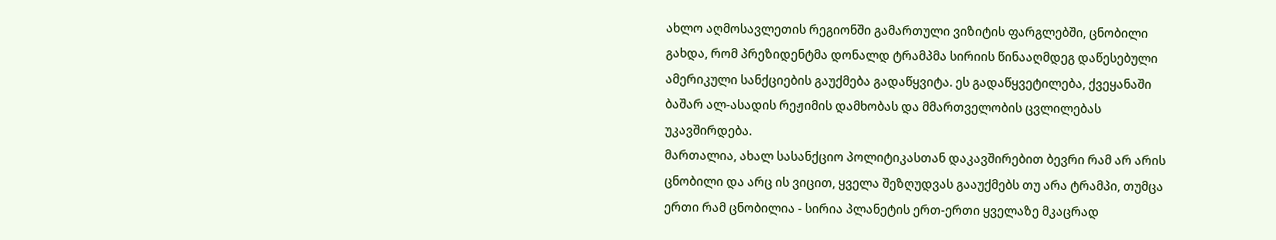ახლო აღმოსავლეთის რეგიონში გამართული ვიზიტის ფარგლებში, ცნობილი გახდა, რომ პრეზიდენტმა დონალდ ტრამპმა სირიის წინააღმდეგ დაწესებული ამერიკული სანქციების გაუქმება გადაწყვიტა. ეს გადაწყვეტილება, ქვეყანაში ბაშარ ალ-ასადის რეჟიმის დამხობას და მმართველობის ცვლილებას უკავშირდება.
მართალია, ახალ სასანქციო პოლიტიკასთან დაკავშირებით ბევრი რამ არ არის ცნობილი და არც ის ვიცით, ყველა შეზღუდვას გააუქმებს თუ არა ტრამპი, თუმცა ერთი რამ ცნობილია - სირია პლანეტის ერთ-ერთი ყველაზე მკაცრად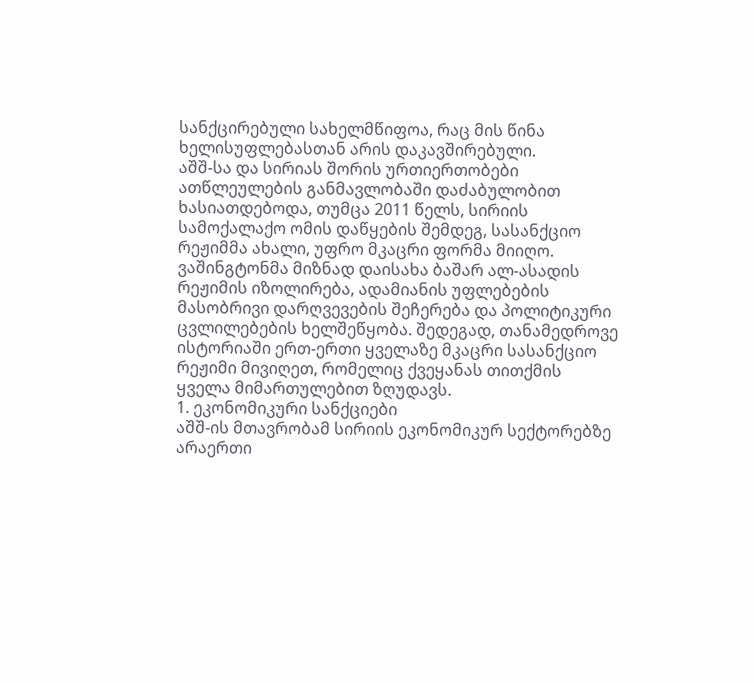სანქცირებული სახელმწიფოა, რაც მის წინა ხელისუფლებასთან არის დაკავშირებული.
აშშ-სა და სირიას შორის ურთიერთობები ათწლეულების განმავლობაში დაძაბულობით ხასიათდებოდა, თუმცა 2011 წელს, სირიის სამოქალაქო ომის დაწყების შემდეგ, სასანქციო რეჟიმმა ახალი, უფრო მკაცრი ფორმა მიიღო. ვაშინგტონმა მიზნად დაისახა ბაშარ ალ-ასადის რეჟიმის იზოლირება, ადამიანის უფლებების მასობრივი დარღვევების შეჩერება და პოლიტიკური ცვლილებების ხელშეწყობა. შედეგად, თანამედროვე ისტორიაში ერთ-ერთი ყველაზე მკაცრი სასანქციო რეჟიმი მივიღეთ, რომელიც ქვეყანას თითქმის ყველა მიმართულებით ზღუდავს.
1. ეკონომიკური სანქციები
აშშ-ის მთავრობამ სირიის ეკონომიკურ სექტორებზე არაერთი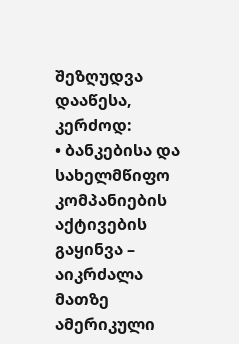შეზღუდვა დააწესა, კერძოდ:
• ბანკებისა და სახელმწიფო კომპანიების აქტივების გაყინვა – აიკრძალა მათზე ამერიკული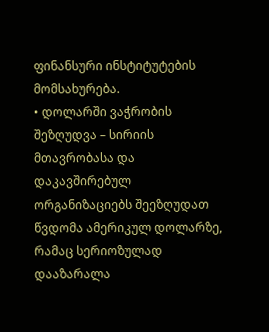ფინანსური ინსტიტუტების მომსახურება.
• დოლარში ვაჭრობის შეზღუდვა – სირიის მთავრობასა და დაკავშირებულ ორგანიზაციებს შეეზღუდათ წვდომა ამერიკულ დოლარზე, რამაც სერიოზულად დააზარალა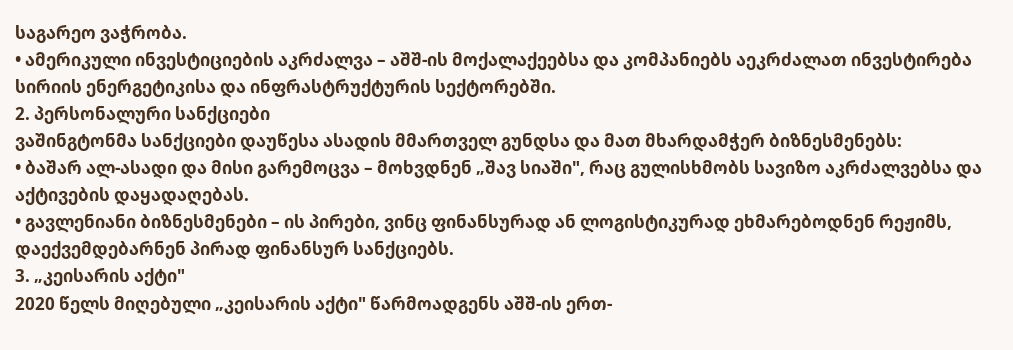საგარეო ვაჭრობა.
• ამერიკული ინვესტიციების აკრძალვა – აშშ-ის მოქალაქეებსა და კომპანიებს აეკრძალათ ინვესტირება სირიის ენერგეტიკისა და ინფრასტრუქტურის სექტორებში.
2. პერსონალური სანქციები
ვაშინგტონმა სანქციები დაუწესა ასადის მმართველ გუნდსა და მათ მხარდამჭერ ბიზნესმენებს:
• ბაშარ ალ-ასადი და მისი გარემოცვა – მოხვდნენ „შავ სიაში", რაც გულისხმობს სავიზო აკრძალვებსა და აქტივების დაყადაღებას.
• გავლენიანი ბიზნესმენები – ის პირები, ვინც ფინანსურად ან ლოგისტიკურად ეხმარებოდნენ რეჟიმს, დაექვემდებარნენ პირად ფინანსურ სანქციებს.
3. „კეისარის აქტი"
2020 წელს მიღებული „კეისარის აქტი" წარმოადგენს აშშ-ის ერთ-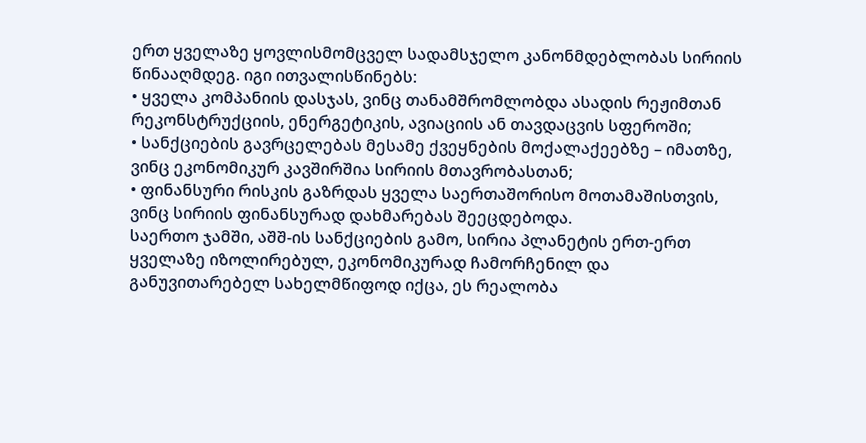ერთ ყველაზე ყოვლისმომცველ სადამსჯელო კანონმდებლობას სირიის წინააღმდეგ. იგი ითვალისწინებს:
• ყველა კომპანიის დასჯას, ვინც თანამშრომლობდა ასადის რეჟიმთან რეკონსტრუქციის, ენერგეტიკის, ავიაციის ან თავდაცვის სფეროში;
• სანქციების გავრცელებას მესამე ქვეყნების მოქალაქეებზე – იმათზე, ვინც ეკონომიკურ კავშირშია სირიის მთავრობასთან;
• ფინანსური რისკის გაზრდას ყველა საერთაშორისო მოთამაშისთვის, ვინც სირიის ფინანსურად დახმარებას შეეცდებოდა.
საერთო ჯამში, აშშ-ის სანქციების გამო, სირია პლანეტის ერთ-ერთ ყველაზე იზოლირებულ, ეკონომიკურად ჩამორჩენილ და განუვითარებელ სახელმწიფოდ იქცა, ეს რეალობა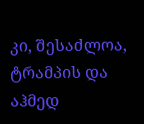კი, შესაძლოა, ტრამპის და აჰმედ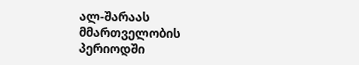ალ-შარაას მმართველობის პერიოდში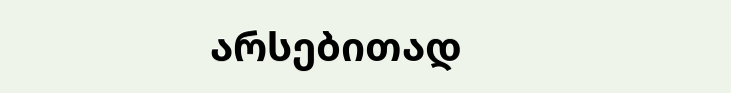არსებითად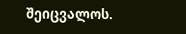შეიცვალოს.